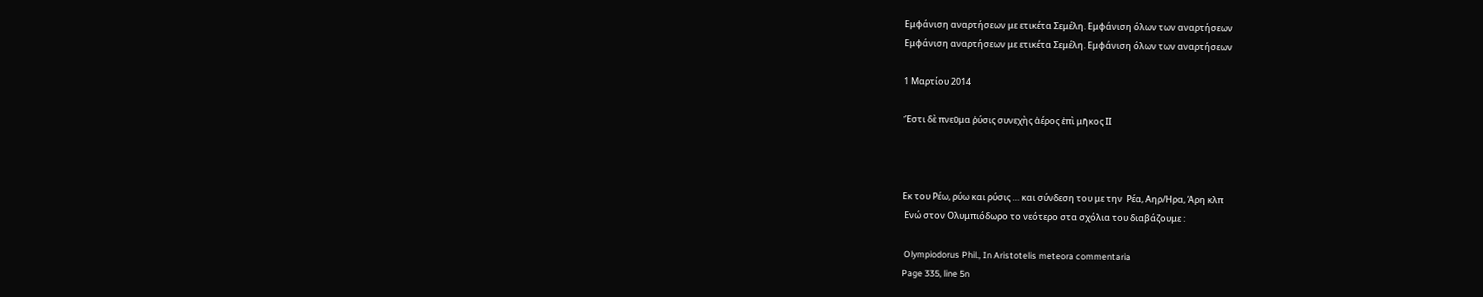Εμφάνιση αναρτήσεων με ετικέτα Σεμέλη. Εμφάνιση όλων των αναρτήσεων
Εμφάνιση αναρτήσεων με ετικέτα Σεμέλη. Εμφάνιση όλων των αναρτήσεων

1 Μαρτίου 2014

Ἔστι δὲ πνεῦμα ῥύσις συνεχὴς ἀέρος ἐπὶ μῆκος ΙΙ



Εκ του Ρέω, ρύω και ρύσις … και σύνδεση του με την  Ρέα, Αηρ/Ηρα, Άρη κλπ
 Ενώ στον Ολυμπιόδωρο το νεότερο στα σχόλια του διαβάζουμε :

 Olympiodorus Phil., In Aristotelis meteora commentaria
Page 335, line 5n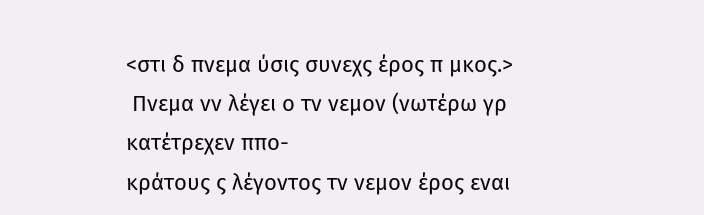<στι δ πνεμα ύσις συνεχς έρος π μκος.>
 Πνεμα νν λέγει ο τν νεμον (νωτέρω γρ κατέτρεχεν ππο-
κράτους ς λέγοντος τν νεμον έρος εναι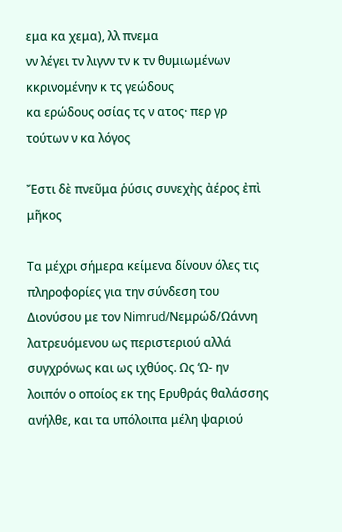εμα κα χεμα), λλ πνεμα
νν λέγει τν λιγνν τν κ τν θυμιωμένων κκρινομένην κ τς γεώδους
κα ερώδους οσίας τς ν ατος· περ γρ τούτων ν κα λόγος

Ἔστι δὲ πνεῦμα ῥύσις συνεχὴς ἀέρος ἐπὶ μῆκος

Τα μέχρι σήμερα κείμενα δίνουν όλες τις πληροφορίες για την σύνδεση του Διονύσου με τον Nimrud/Νεμρώδ/Ωάννη λατρευόμενου ως περιστεριού αλλά συγχρόνως και ως ιχθύος. Ως ‘Ω- ην  λοιπόν ο οποίος εκ της Ερυθράς θαλάσσης ανήλθε, και τα υπόλοιπα μέλη ψαριού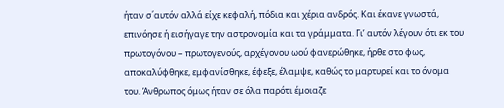ήταν σ΄αυτόν αλλά είχε κεφαλή, πόδια και χέρια ανδρός. Και έκανε γνωστά, επινόησε ή εισήγαγε την αστρονομία και τα γράμματα. Γι’ αυτόν λέγουν ότι εκ του πρωτογόνου – πρωτογενούς, αρχέγονου ωού φανερώθηκε, ήρθε στο φως, αποκαλύφθηκε, εμφανίσθηκε, έφεξε, έλαμψε, καθώς το μαρτυρεί και το όνομα του. Άνθρωπος όμως ήταν σε όλα παρότι έμοιαζε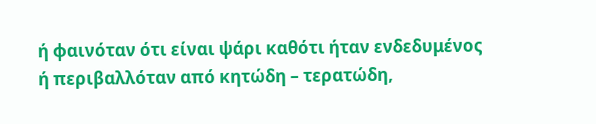ή φαινόταν ότι είναι ψάρι καθότι ήταν ενδεδυμένος ή περιβαλλόταν από κητώδη – τερατώδη,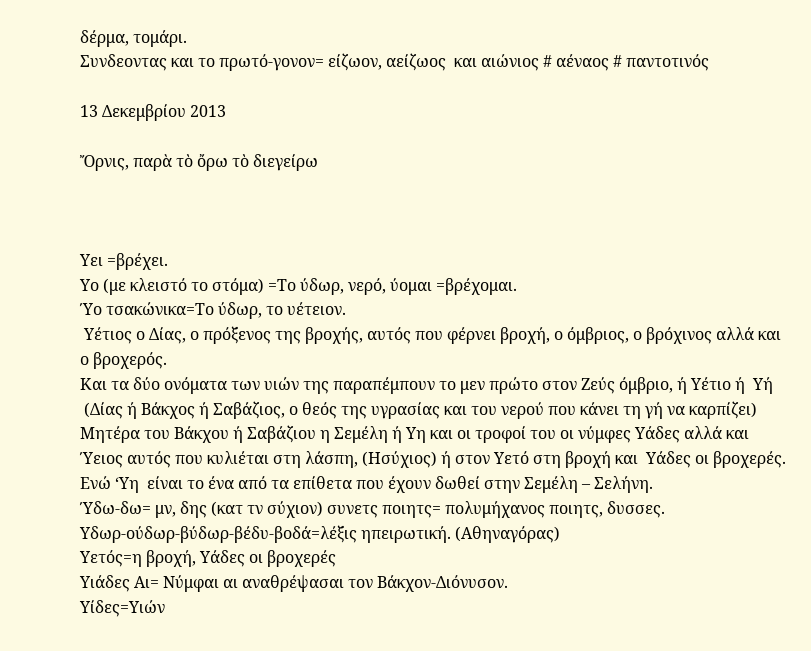δέρμα, τομάρι.
Συνδεοντας και το πρωτό-γονον= είζωον, αείζωος  και αιώνιος # αέναος # παντοτινός

13 Δεκεμβρίου 2013

Ὄρνις, παρὰ τὸ ὄρω τὸ διεγείρω



Yει =βρέχει.
Υο (με κλειστό το στόμα) =Το ύδωρ, νερό, ύομαι =βρέχομαι.
Ύο τσακώνικα=Το ύδωρ, το υέτειον.
 Υέτιος ο Δίας, ο πρόξενος της βροχής, αυτός που φέρνει βροχή, ο όμβριος, ο βρόχινος αλλά και ο βροχερός.
Και τα δύο ονόματα των υιών της παραπέμπουν το μεν πρώτο στον Ζεύς όμβριο, ή Υέτιο ή  Υή
 (Δίας ή Βάκχος ή Σαβάζιος, ο θεός της υγρασίας και του νερού που κάνει τη γή να καρπίζει) Mητέρα του Βάκχου ή Σαβάζιου η Σεμέλη ή Υη και οι τροφοί του οι νύμφες Υάδες αλλά και Ύειος αυτός που κυλιέται στη λάσπη, (Ησύχιος) ή στον Υετό στη βροχή και  Υάδες οι βροχερές. Ενώ ‘Υη  είναι το ένα από τα επίθετα που έχουν δωθεί στην Σεμέλη – Σελήνη.
Ύδω-δω= μν, δης (κατ τν σύχιον) συνετς ποιητς= πολυμήχανος ποιητς, δυσσες.
Υδωρ-ούδωρ-βύδωρ-βέδυ-βοδά=λέξις ηπειρωτική. (Αθηναγόρας)
Υετός=η βροχή, Υάδες οι βροχερές
Υιάδες Αι= Νύμφαι αι αναθρέψασαι τον Βάκχον-Διόνυσον.
Υίδες=Υιών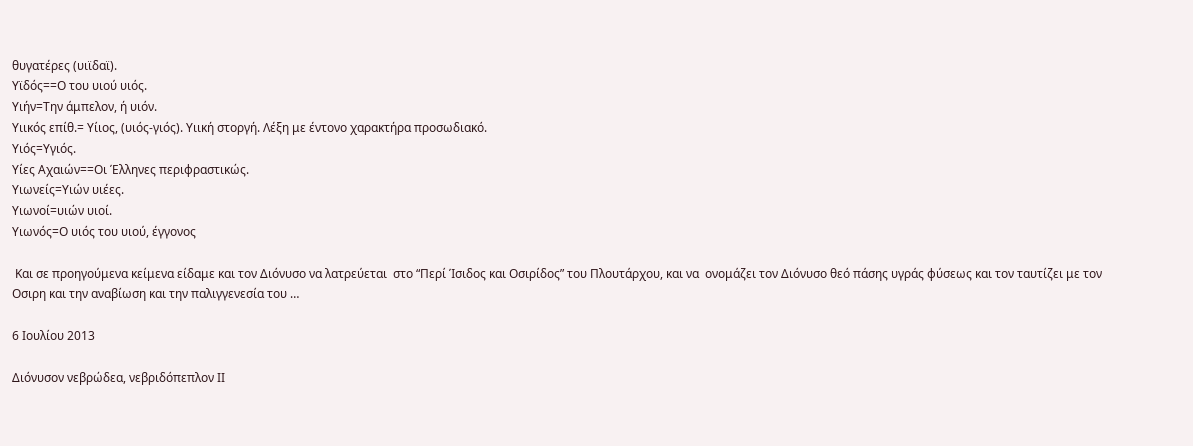θυγατέρες (υιϊδαϊ).
Υϊδός==Ο του υιού υιός.
Υιήν=Την άμπελον, ή υιόν.
Υιικός επίθ.= Υίιος, (υιός-γιός). Υιική στοργή. Λέξη με έντονο χαρακτήρα προσωδιακό.
Υιός=Υγιός.
Υίες Αχαιών==Οι Έλληνες περιφραστικώς.
Υιωνείς=Υιών υιέες.
Υιωνοί=υιών υιοί.
Υιωνός=Ο υιός του υιού, έγγονος

 Και σε προηγούμενα κείμενα είδαμε και τον Διόνυσο να λατρεύεται  στο “Περί Ίσιδος και Οσιρίδος” του Πλουτάρχου, και να  ονομάζει τον Διόνυσο θεό πάσης υγράς φύσεως και τον ταυτίζει με τον Οσιρη και την αναβίωση και την παλιγγενεσία του …

6 Ιουλίου 2013

Διόνυσον νεβρώδεα, νεβριδόπεπλον ΙΙ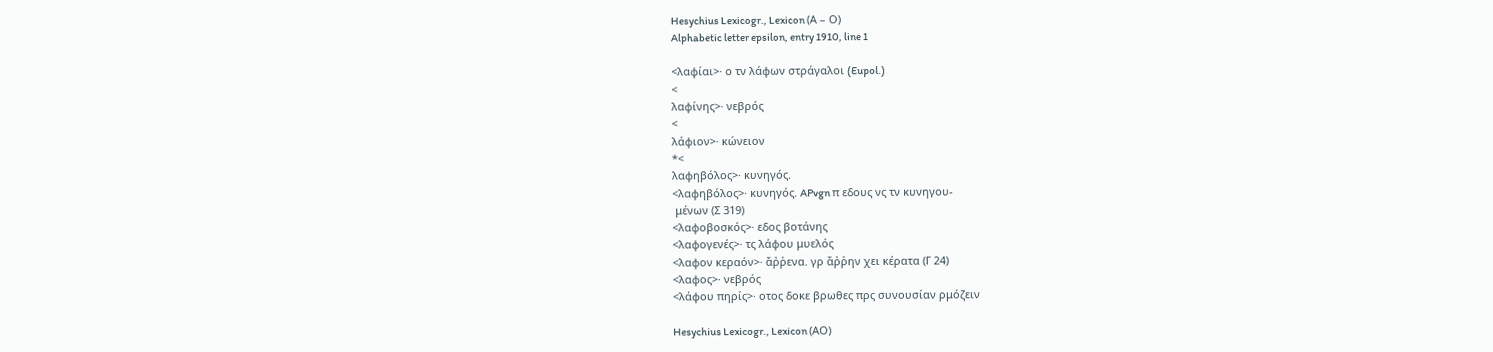Hesychius Lexicogr., Lexicon (Α – Ο)
Alphabetic letter epsilon, entry 1910, line 1

<λαφίαι>· ο τν λάφων στράγαλοι (Eupol.)
<
λαφίνης>· νεβρός
<
λάφιον>· κώνειον
*<
λαφηβόλος>· κυνηγός.
<λαφηβόλος>· κυνηγός. APvgn π εδους νς τν κυνηγου-
 μένων (Σ 319)
<λαφοβοσκός>· εδος βοτάνης
<λαφογενές>· τς λάφου μυελός
<λαφον κεραόν>· ἄῤῥενα. γρ ἄῤῥην χει κέρατα (Γ 24)
<λαφος>· νεβρός
<λάφου πηρίς>· οτος δοκε βρωθες πρς συνουσίαν ρμόζειν

Hesychius Lexicogr., Lexicon (ΑΟ)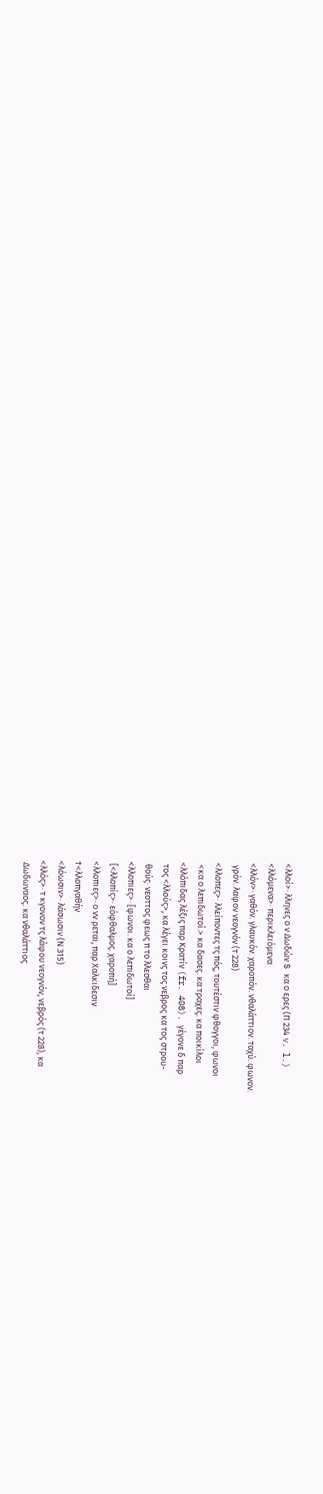<λλοί>· λληνες ο ν Δωδών S κα ο ερες (Π 234 v. l.)
<λλόμενα>· περικλειόμενα
<λλόν>· γαθόν. γλαυκόν. χαροπόν. νθαλάττιον. ταχύ. φωνον.
 γρόν. λαφον νεογνόν (τ 228)
<λλοπες>· λλείποντες τς πός, τουτέστιν φθογγοι, φωνοι
 <κα ο λεπιδωτοί.> κα δασες. κα τραχες. κα ποικίλοι
<λλόπιδας λέξις παρ Κρατίν (fr. 408). γέγονε δ παρ
 τος <λλούς>, κα λέγει κοινς τος νεβρος κα τος στρου-
 θούς· νεοττος φεως π το λλεσθαι
<λλοπιες>· [φωνοι. κα ο λεπιδωτοί]
 [<λλοπίς>· εόφθαλμος. χαροπή]
<λλοπιες>· ο νν ρεται, παρ Χαλκιδεσιν
†<λλοπγαθήν
<λόωσιν>· λάσωσιν (Ν 315)
<λλός>· τ κγονον τς λάφου νεογνόν, νεβρός (τ 228), κα
 Δωδωναος. κα νθαλάττιος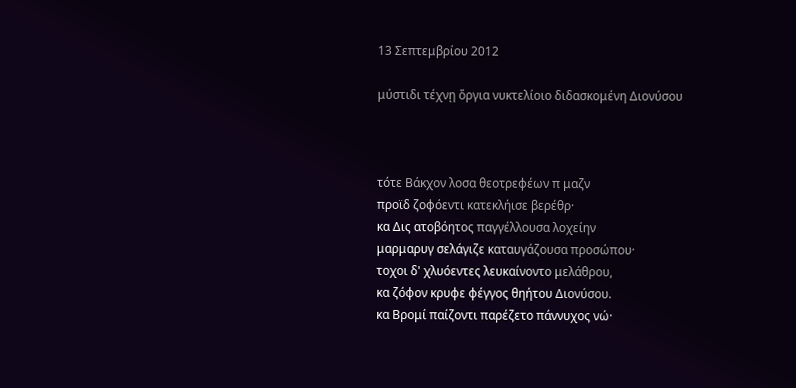13 Σεπτεμβρίου 2012

μύστιδι τέχνῃ ὄργια νυκτελίοιο διδασκομένη Διονύσου



τότε Βάκχον λοσα θεοτρεφέων π μαζν
προϊδ ζοφόεντι κατεκλήισε βερέθρ·
κα Δις ατοβόητος παγγέλλουσα λοχείην
μαρμαρυγ σελάγιζε καταυγάζουσα προσώπου·
τοχοι δ' χλυόεντες λευκαίνοντο μελάθρου,
κα ζόφον κρυφε φέγγος θηήτου Διονύσου.
κα Βρομί παίζοντι παρέζετο πάννυχος νώ·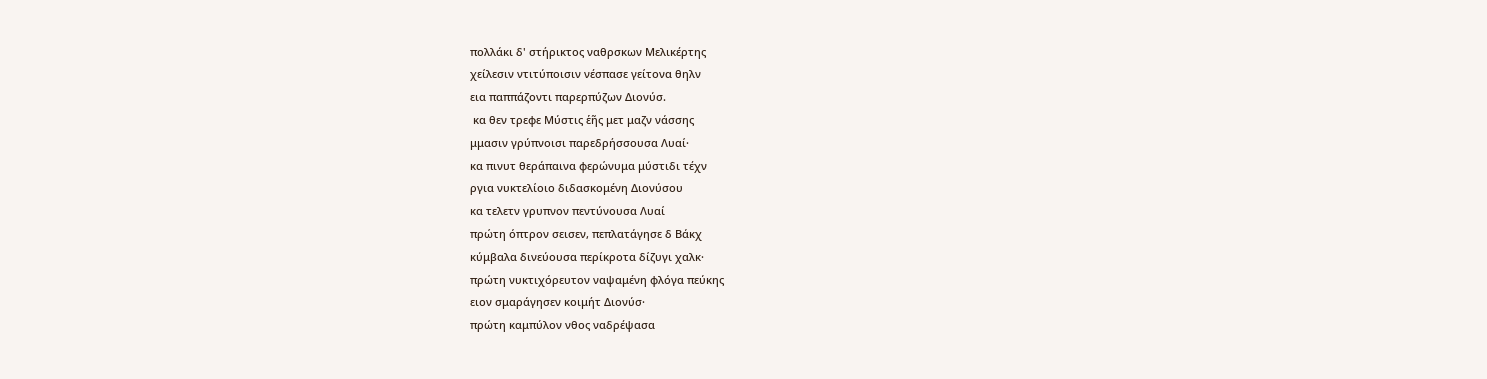πολλάκι δ' στήρικτος ναθρσκων Μελικέρτης
χείλεσιν ντιτύποισιν νέσπασε γείτονα θηλν
εια παππάζοντι παρερπύζων Διονύσ.
 κα θεν τρεφε Μύστις ἑῆς μετ μαζν νάσσης
μμασιν γρύπνοισι παρεδρήσσουσα Λυαί·
κα πινυτ θεράπαινα φερώνυμα μύστιδι τέχν
ργια νυκτελίοιο διδασκομένη Διονύσου
κα τελετν γρυπνον πεντύνουσα Λυαί
πρώτη όπτρον σεισεν, πεπλατάγησε δ Βάκχ
κύμβαλα δινεύουσα περίκροτα δίζυγι χαλκ·
πρώτη νυκτιχόρευτον ναψαμένη φλόγα πεύκης
ειον σμαράγησεν κοιμήτ Διονύσ·
πρώτη καμπύλον νθος ναδρέψασα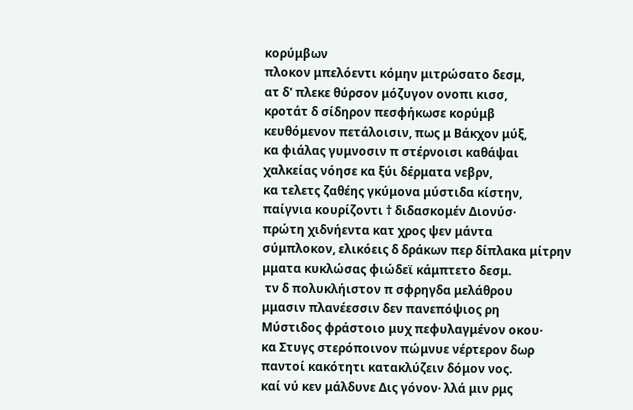κορύμβων
πλοκον μπελόεντι κόμην μιτρώσατο δεσμ,
ατ δ' πλεκε θύρσον μόζυγον ονοπι κισσ,
κροτάτ δ σίδηρον πεσφήκωσε κορύμβ
κευθόμενον πετάλοισιν, πως μ Βάκχον μύξ,
κα φιάλας γυμνοσιν π στέρνοισι καθάψαι
χαλκείας νόησε κα ξύι δέρματα νεβρν,
κα τελετς ζαθέης γκύμονα μύστιδα κίστην,
παίγνια κουρίζοντι † διδασκομέν Διονύσ·
πρώτη χιδνήεντα κατ χρος ψεν μάντα
σύμπλοκον, ελικόεις δ δράκων περ δίπλακα μίτρην
μματα κυκλώσας φιώδεϊ κάμπτετο δεσμ.
 τν δ πολυκλήιστον π σφρηγδα μελάθρου
μμασιν πλανέεσσιν δεν πανεπόψιος ρη
Μύστιδος φράστοιο μυχ πεφυλαγμένον οκου·
κα Στυγς στερόποινον πώμνυε νέρτερον δωρ
παντοί κακότητι κατακλύζειν δόμον νος.
καί νύ κεν μάλδυνε Δις γόνον· λλά μιν ρμς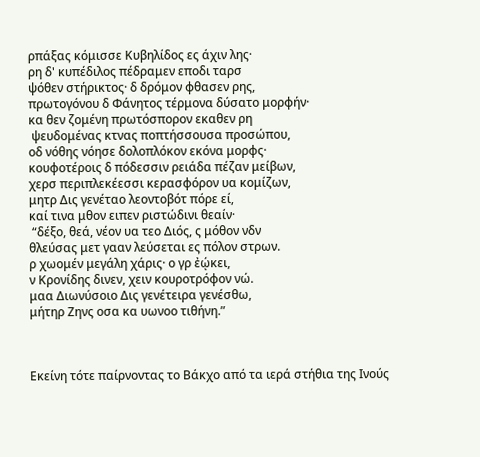ρπάξας κόμισσε Κυβηλίδος ες άχιν λης·
ρη δ' κυπέδιλος πέδραμεν εποδι ταρσ
ψόθεν στήρικτος· δ δρόμον φθασεν ρης,
πρωτογόνου δ Φάνητος τέρμονα δύσατο μορφήν·
κα θεν ζομένη πρωτόσπορον εκαθεν ρη
 ψευδομένας κτνας ποπτήσσουσα προσώπου,
οδ νόθης νόησε δολοπλόκον εκόνα μορφς·
κουφοτέροις δ πόδεσσιν ρειάδα πέζαν μείβων,
χερσ περιπλεκέεσσι κερασφόρον υα κομίζων,
μητρ Δις γενέταο λεοντοβότ πόρε εί,
καί τινα μθον ειπεν ριστώδινι θεαίν·
 “δέξο, θεά, νέον υα τεο Διός, ς μόθον νδν
θλεύσας μετ γααν λεύσεται ες πόλον στρων.
ρ χωομέν μεγάλη χάρις· ο γρ ἐῴκει,
ν Κρονίδης δινεν, χειν κουροτρόφον νώ.
μαα Διωνύσοιο Δις γενέτειρα γενέσθω,
μήτηρ Ζηνς οσα κα υωνοο τιθήνη.”



Εκείνη τότε παίρνοντας το Βάκχο από τα ιερά στήθια της Ινούς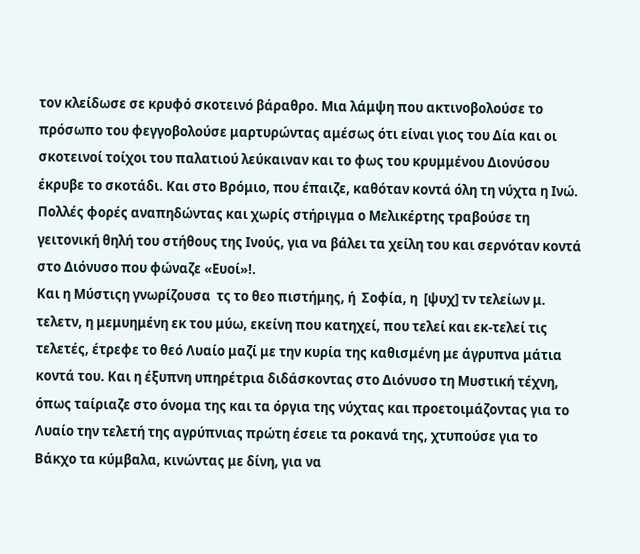τον κλείδωσε σε κρυφό σκοτεινό βάραθρο. Μια λάμψη που ακτινοβολούσε το πρόσωπο του φεγγοβολούσε μαρτυρώντας αμέσως ότι είναι γιος του Δία και οι σκοτεινοί τοίχοι του παλατιού λεύκαιναν και το φως του κρυμμένου Διονύσου έκρυβε το σκοτάδι. Και στο Βρόμιο, που έπαιζε, καθόταν κοντά όλη τη νύχτα η Ινώ. Πολλές φορές αναπηδώντας και χωρίς στήριγμα ο Μελικέρτης τραβούσε τη γειτονική θηλή του στήθους της Ινούς, για να βάλει τα χείλη του και σερνόταν κοντά στο Διόνυσο που φώναζε «Ευοί»!.
Και η Μύστιςη γνωρίζουσα  τς το θεο πιστήμης, ή  Σοφία, η  [ψυχ] τν τελείων μ. τελετν, η μεμυημένη εκ του μύω, εκείνη που κατηχεί, που τελεί και εκ-τελεί τις τελετές, έτρεφε το θεό Λυαίο μαζί με την κυρία της καθισμένη με άγρυπνα μάτια κοντά του. Και η έξυπνη υπηρέτρια διδάσκοντας στο Διόνυσο τη Μυστική τέχνη, όπως ταίριαζε στο όνομα της και τα όργια της νύχτας και προετοιμάζοντας για το Λυαίο την τελετή της αγρύπνιας πρώτη έσειε τα ροκανά της, χτυπούσε για το Βάκχο τα κύμβαλα, κινώντας με δίνη, για να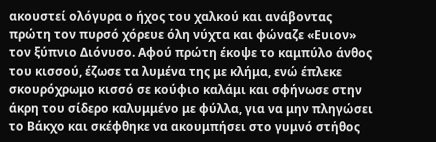ακουστεί ολόγυρα ο ήχος του χαλκού και ανάβοντας πρώτη τον πυρσό χόρευε όλη νύχτα και φώναζε «Ευιον» τον ξύπνιο Διόνυσο. Αφού πρώτη έκοψε το καμπύλο άνθος του κισσού, έζωσε τα λυμένα της με κλήμα, ενώ έπλεκε σκουρόχρωμο κισσό σε κούφιο καλάμι και σφήνωσε στην άκρη του σίδερο καλυμμένο με φύλλα, για να μην πληγώσει το Βάκχο και σκέφθηκε να ακουμπήσει στο γυμνό στήθος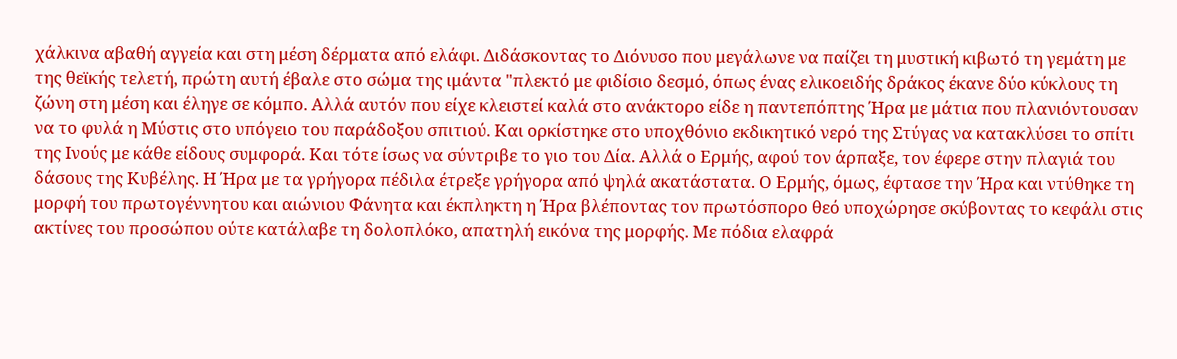χάλκινα αβαθή αγγεία και στη μέση δέρματα από ελάφι. Διδάσκοντας το Διόνυσο που μεγάλωνε να παίζει τη μυστική κιβωτό τη γεμάτη με της θεϊκής τελετή, πρώτη αυτή έβαλε στο σώμα της ιμάντα "πλεκτό με φιδίσιο δεσμό, όπως ένας ελικοειδής δράκος έκανε δύο κύκλους τη ζώνη στη μέση και έληγε σε κόμπο. Αλλά αυτόν που είχε κλειστεί καλά στο ανάκτορο είδε η παντεπόπτης Ήρα με μάτια που πλανιόντουσαν να το φυλά η Μύστις στο υπόγειο του παράδοξου σπιτιού. Και ορκίστηκε στο υποχθόνιο εκδικητικό νερό της Στύγας να κατακλύσει το σπίτι της Ινούς με κάθε είδους συμφορά. Και τότε ίσως να σύντριβε το γιο του Δία. Αλλά ο Ερμής, αφού τον άρπαξε, τον έφερε στην πλαγιά του δάσους της Κυβέλης. Η Ήρα με τα γρήγορα πέδιλα έτρεξε γρήγορα από ψηλά ακατάστατα. Ο Ερμής, όμως, έφτασε την Ήρα και ντύθηκε τη μορφή του πρωτογέννητου και αιώνιου Φάνητα και έκπληκτη η Ήρα βλέποντας τον πρωτόσπορο θεό υποχώρησε σκύβοντας το κεφάλι στις ακτίνες του προσώπου ούτε κατάλαβε τη δολοπλόκο, απατηλή εικόνα της μορφής. Με πόδια ελαφρά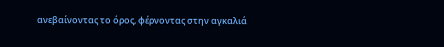ανεβαίνοντας το όρος, φέρνοντας στην αγκαλιά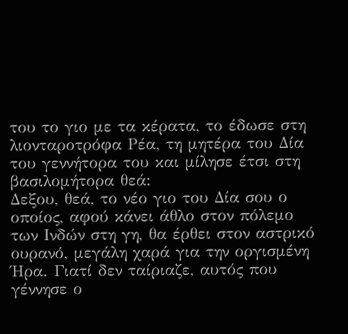του το γιο με τα κέρατα, το έδωσε στη λιονταροτρόφα Ρέα, τη μητέρα του Δία του γεννήτορα του και μίλησε έτσι στη βασιλομήτορα θεά:
Δεξου, θεά, το νέο γιο του Δία σου ο οποίος, αφού κάνει άθλο στον πόλεμο των Ινδών στη γη, θα έρθει στον αστρικό ουρανό, μεγάλη χαρά για την οργισμένη Ήρα. Γιατί δεν ταίριαζε, αυτός που γέννησε ο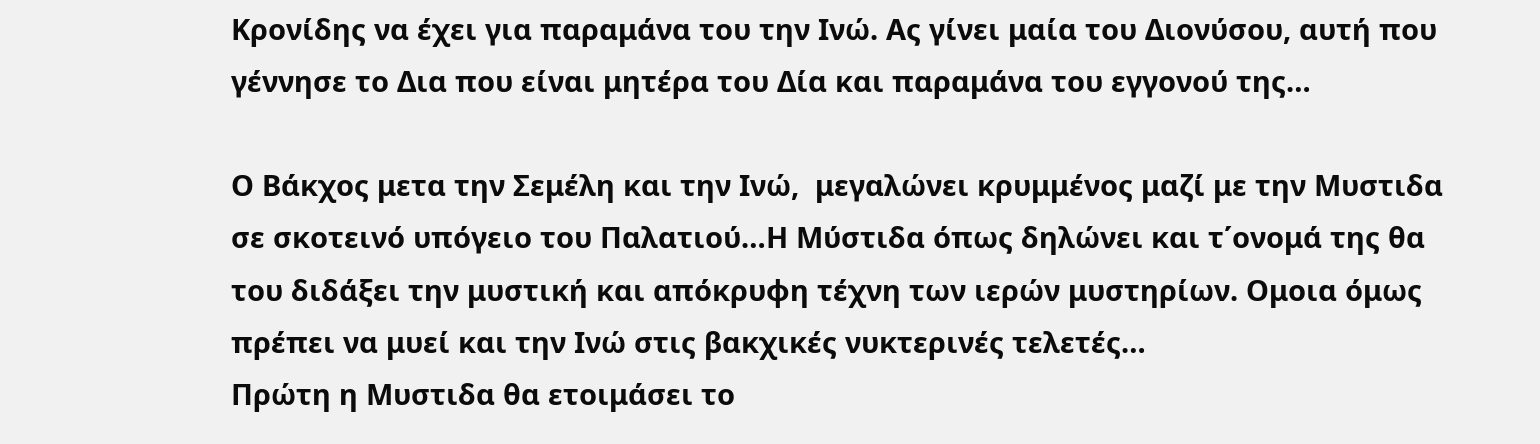Κρονίδης να έχει για παραμάνα του την Ινώ. Ας γίνει μαία του Διονύσου, αυτή που γέννησε το Δια που είναι μητέρα του Δία και παραμάνα του εγγονού της…

Ο Βάκχος μετα την Σεμέλη και την Ινώ,  μεγαλώνει κρυμμένος μαζί με την Μυστιδα σε σκοτεινό υπόγειο του Παλατιού…Η Μύστιδα όπως δηλώνει και τ΄ονομά της θα του διδάξει την μυστική και απόκρυφη τέχνη των ιερών μυστηρίων. Ομοια όμως πρέπει να μυεί και την Ινώ στις βακχικές νυκτερινές τελετές…
Πρώτη η Μυστιδα θα ετοιμάσει το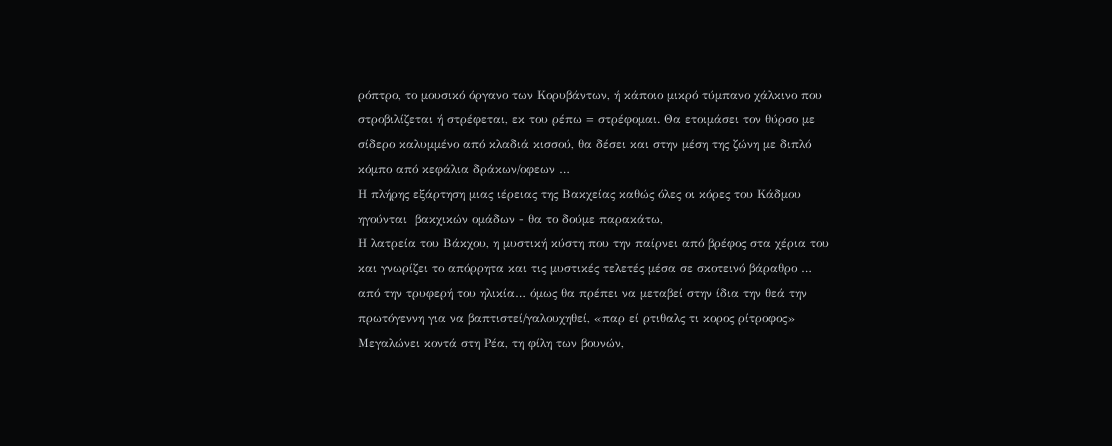ρόπτρο, το μουσικό όργανο των Κορυβάντων, ή κάποιο μικρό τύμπανο χάλκινο που στροβιλίζεται ή στρέφεται, εκ του ρέπω = στρέφομαι. Θα ετοιμάσει τον θύρσο με σίδερο καλυμμένο από κλαδιά κισσού, θα δέσει και στην μέση της ζώνη με διπλό κόμπο από κεφάλια δράκων/οφεων …
Η πλήρης εξάρτηση μιας ιέρειας της Βακχείας καθώς όλες οι κόρες του Κάδμου ηγούνται  βακχικών ομάδων - θα το δούμε παρακάτω,
Η λατρεία του Βάκχου, η μυστική κύστη που την παίρνει από βρέφος στα χέρια του και γνωρίζει το απόρρητα και τις μυστικές τελετές μέσα σε σκοτεινό βάραθρο … από την τρυφερή του ηλικία… όμως θα πρέπει να μεταβεί στην ίδια την θεά την πρωτόγεννη για να βαπτιστεί/γαλουχηθεί, «παρ εί ρτιθαλς τι κορος ρίτροφος»  Μεγαλώνει κοντά στη Ρέα, τη φίλη των βουνών,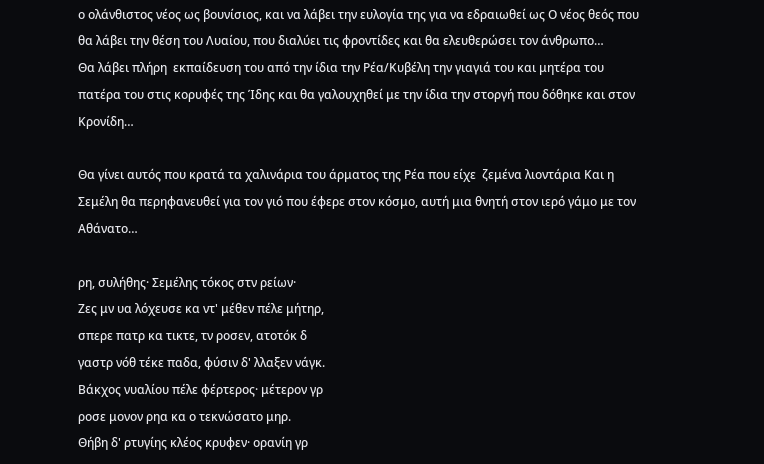ο ολάνθιστος νέος ως βουνίσιος, και να λάβει την ευλογία της για να εδραιωθεί ως Ο νέος θεός που θα λάβει την θέση του Λυαίου, που διαλύει τις φροντίδες και θα ελευθερώσει τον άνθρωπο…
Θα λάβει πλήρη  εκπαίδευση του από την ίδια την Ρέα/Κυβέλη την γιαγιά του και μητέρα του πατέρα του στις κορυφές της Ίδης και θα γαλουχηθεί με την ίδια την στοργή που δόθηκε και στον Κρονίδη…

Θα γίνει αυτός που κρατά τα χαλινάρια του άρματος της Ρέα που είχε  ζεμένα λιοντάρια Και η Σεμέλη θα περηφανευθεί για τον γιό που έφερε στον κόσμο, αυτή μια θνητή στον ιερό γάμο με τον Αθάνατο…

ρη, συλήθης· Σεμέλης τόκος στν ρείων·
Ζες μν υα λόχευσε κα ντ' μέθεν πέλε μήτηρ,
σπερε πατρ κα τικτε, τν ροσεν, ατοτόκ δ
γαστρ νόθ τέκε παδα, φύσιν δ' λλαξεν νάγκ.
Βάκχος νυαλίου πέλε φέρτερος· μέτερον γρ
ροσε μονον ρηα κα ο τεκνώσατο μηρ.
Θήβη δ' ρτυγίης κλέος κρυφεν· ορανίη γρ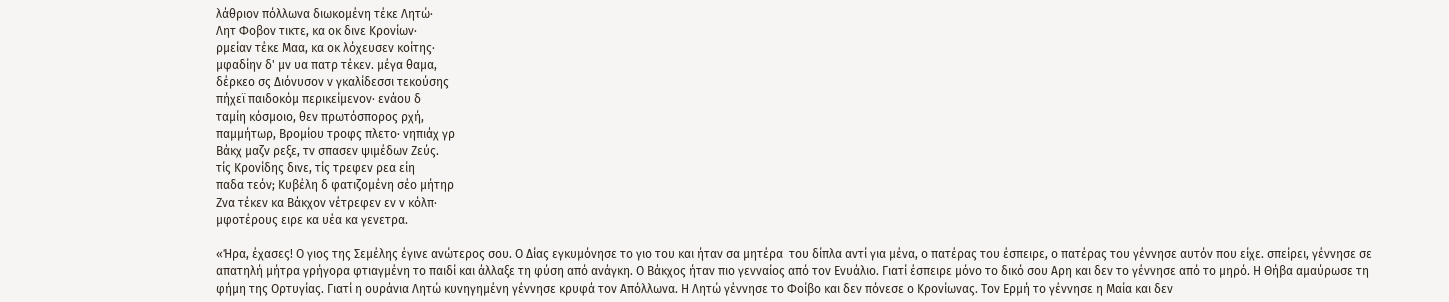λάθριον πόλλωνα διωκομένη τέκε Λητώ·
Λητ Φοβον τικτε, κα οκ δινε Κρονίων·
ρμείαν τέκε Μαα, κα οκ λόχευσεν κοίτης·
μφαδίην δ' μν υα πατρ τέκεν. μέγα θαμα,
δέρκεο σς Διόνυσον ν γκαλίδεσσι τεκούσης
πήχεϊ παιδοκόμ περικείμενον· ενάου δ
ταμίη κόσμοιο, θεν πρωτόσπορος ρχή,
παμμήτωρ, Βρομίου τροφς πλετο· νηπιάχ γρ
Βάκχ μαζν ρεξε, τν σπασεν ψιμέδων Ζεύς.
τίς Κρονίδης δινε, τίς τρεφεν ρεα είη
παδα τεόν; Κυβέλη δ φατιζομένη σέο μήτηρ
Ζνα τέκεν κα Βάκχον νέτρεφεν εν ν κόλπ·
μφοτέρους ειρε κα υέα κα γενετρα.

«Ήρα, έχασες! Ο γιος της Σεμέλης έγινε ανώτερος σου. Ο Δίας εγκυμόνησε το γιο του και ήταν σα μητέρα  του δίπλα αντί για μένα, ο πατέρας του έσπειρε, ο πατέρας του γέννησε αυτόν που είχε. σπείρει, γέννησε σε απατηλή μήτρα γρήγορα φτιαγμένη το παιδί και άλλαξε τη φύση από ανάγκη. Ο Βάκχος ήταν πιο γενναίος από τον Ενυάλιο. Γιατί έσπειρε μόνο το δικό σου Αρη και δεν το γέννησε από το μηρό. Η Θήβα αμαύρωσε τη φήμη της Ορτυγίας. Γιατί η ουράνια Λητώ κυνηγημένη γέννησε κρυφά τον Απόλλωνα. Η Λητώ γέννησε το Φοίβο και δεν πόνεσε ο Κρονίωνας. Τον Ερμή το γέννησε η Μαία και δεν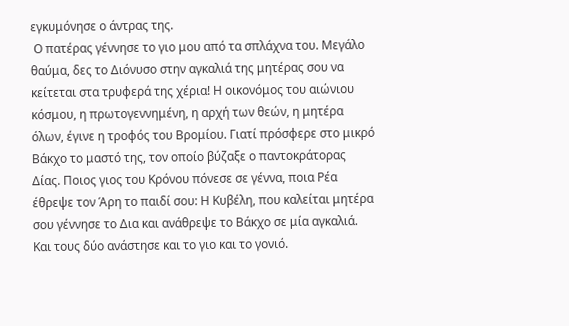εγκυμόνησε ο άντρας της.
 Ο πατέρας γέννησε το γιο μου από τα σπλάχνα του. Μεγάλο θαύμα, δες το Διόνυσο στην αγκαλιά της μητέρας σου να κείτεται στα τρυφερά της χέρια! Η οικονόμος του αιώνιου κόσμου, η πρωτογεννημένη, η αρχή των θεών, η μητέρα όλων, έγινε η τροφός του Βρομίου. Γιατί πρόσφερε στο μικρό Bάκχο το μαστό της, τον οποίο βύζαξε ο παντοκράτορας Δίας. Ποιος γιος του Κρόνου πόνεσε σε γέννα, ποια Ρέα έθρεψε τον Άρη το παιδί σου: Η Κυβέλη, που καλείται μητέρα σου γέννησε το Δια και ανάθρεψε το Βάκχο σε μία αγκαλιά. Και τους δύο ανάστησε και το γιο και το γονιό.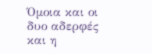Όμοια και οι δυο αδερφές και η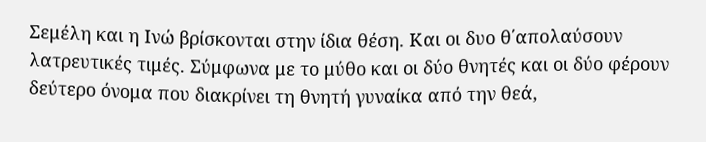Σεμέλη και η Ινώ βρίσκονται στην ίδια θέση. Και οι δυο θ΄απολαύσουν λατρευτικές τιμές. Σύμφωνα με το μύθο και οι δύο θνητές και οι δύο φέρουν δεύτερο όνομα που διακρίνει τη θνητή γυναίκα από την θεά,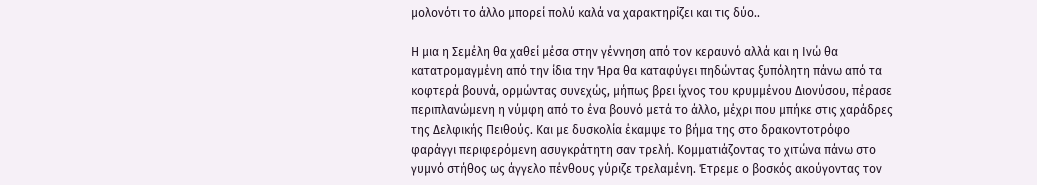μολονότι το άλλο μπορεί πολύ καλά να χαρακτηρίζει και τις δύο..

Η μια η Σεμέλη θα χαθεί μέσα στην γέννηση από τον κεραυνό αλλά και η Ινώ θα κατατρομαγμένη από την ίδια την Ήρα θα καταφύγει πηδώντας ξυπόλητη πάνω από τα κοφτερά βουνά, ορμώντας συνεχώς, μήπως βρει ίχνος του κρυμμένου Διονύσου, πέρασε περιπλανώμενη η νύμφη από το ένα βουνό μετά το άλλο, μέχρι που μπήκε στις χαράδρες της Δελφικής Πειθούς. Και με δυσκολία έκαμψε το βήμα της στο δρακοντοτρόφο φαράγγι περιφερόμενη ασυγκράτητη σαν τρελή. Κομματιάζοντας το χιτώνα πάνω στο γυμνό στήθος ως άγγελο πένθους γύριζε τρελαμένη. Έτρεμε ο βοσκός ακούγοντας τον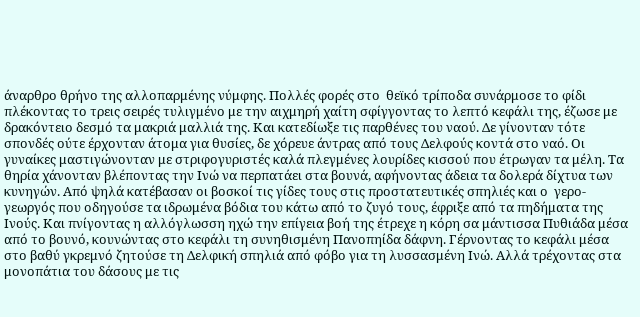άναρθρο θρήνο της αλλοπαρμένης νύμφης. Πολλές φορές στο  θεϊκό τρίποδα συνάρμοσε το φίδι πλέκοντας το τρεις σειρές τυλιγμένο με την αιχμηρή χαίτη σφίγγοντας το λεπτό κεφάλι της, έζωσε με δρακόντειο δεσμό τα μακριά μαλλιά της. Και κατεδίωξε τις παρθένες του ναού. Δε γίνονταν τότε σπονδές ούτε έρχονταν άτομα για θυσίες, δε χόρευε άντρας από τους Δελφούς κοντά στο ναό. Οι γυναίκες μαστιγώνονταν με στριφογυριστές καλά πλεγμένες λουρίδες κισσού που έτρωγαν τα μέλη. Τα θηρία χάνονταν βλέποντας την Ινώ να περπατάει στα βουνά, αφήνοντας άδεια τα δολερά δίχτυα των κυνηγών. Από ψηλά κατέβασαν οι βοσκοί τις γίδες τους στις προστατευτικές σπηλιές και ο  γερο-γεωργός που οδηγούσε τα ιδρωμένα βόδια του κάτω από το ζυγό τους, έφριξε από τα πηδήματα της Iνούς. Και πνίγοντας η αλλόγλωσση ηχώ την επίγεια βοή της έτρεχε η κόρη σα μάντισσα Πυθιάδα μέσα από το βουνό, κουνώντας στο κεφάλι τη συνηθισμένη Πανοπηίδα δάφνη. Γέρνοντας το κεφάλι μέσα στο βαθύ γκρεμνό ζητούσε τη Δελφική σπηλιά από φόβο για τη λυσσασμένη Ινώ. Αλλά τρέχοντας στα μονοπάτια του δάσους με τις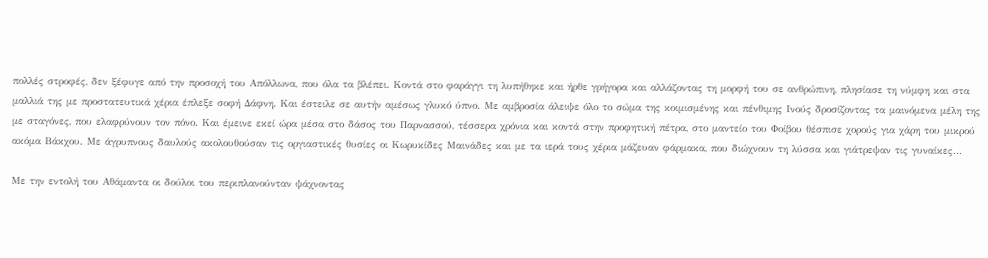πολλές στροφές, δεν ξέφυγε από την προσοχή του Απόλλωνα, που όλα τα βλέπει. Κοντά στο φαράγγι τη λυπήθηκε και ήρθε γρήγορα και αλλάζοντας τη μορφή του σε ανθρώπινη, πλησίασε τη νύμφη και στα μαλλιά της με προστατευτικά χέρια έπλεξε σοφή Δάφνη. Και έστειλε σε αυτήν αμέσως γλυκό ύπνο. Με αμβροσία άλειψε όλο το σώμα της κοιμισμένης και πένθιμης Ινούς δροσίζοντας τα μαινόμενα μέλη της με σταγόνες, που ελαφρύνουν τον πόνο. Και έμεινε εκεί ώρα μέσα στο δάσος του Παρνασσού, τέσσερα χρόνια και κοντά στην προφητική πέτρα, στο μαντείο του Φοίβου θέσπισε χορούς για χάρη του μικρού ακόμα Βάκχου. Με άγρυπνους δαυλούς ακολουθούσαν τις οργιαστικές θυσίες οι Κωρυκίδες Μαινάδες και με τα ιερά τους χέρια μάζευαν φάρμακα, που διώχνουν τη λύσσα και γιάτρεψαν τις γυναίκες…

Με την εντολή του Αθάμαντα οι δούλοι του περιπλανούνταν ψάχνοντας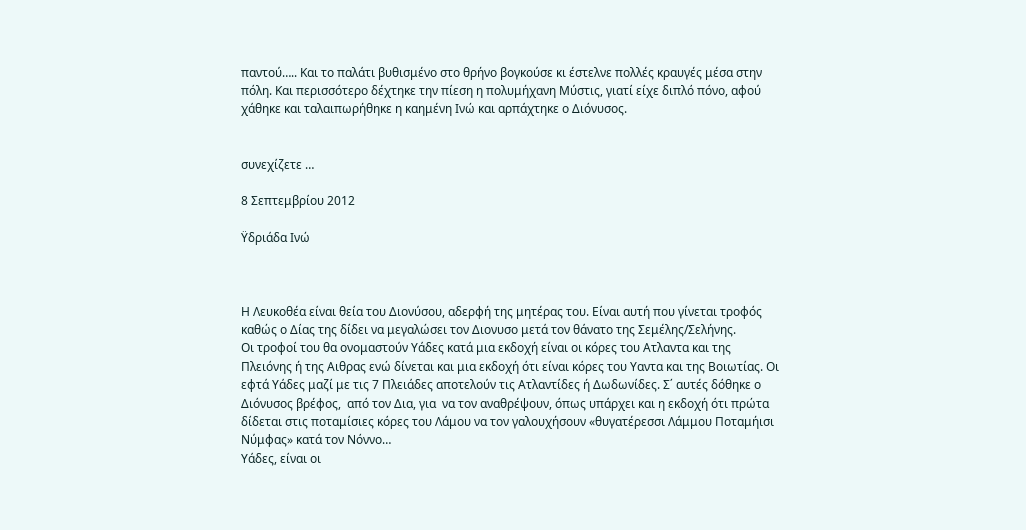παντού….. Και το παλάτι βυθισμένο στο θρήνο βογκούσε κι έστελνε πολλές κραυγές μέσα στην πόλη. Και περισσότερο δέχτηκε την πίεση η πολυμήχανη Μύστις, γιατί είχε διπλό πόνο, αφού χάθηκε και ταλαιπωρήθηκε η καημένη Ινώ και αρπάχτηκε ο Διόνυσος.


συνεχίζετε …

8 Σεπτεμβρίου 2012

Ϋδριάδα Ινώ



H Λευκοθέα είναι θεία του Διονύσου, αδερφή της μητέρας του. Είναι αυτή που γίνεται τροφός καθώς ο Δίας της δίδει να μεγαλώσει τον Διονυσο μετά τον θάνατο της Σεμέλης/Σελήνης.
Οι τροφοί του θα ονομαστούν Υάδες κατά μια εκδοχή είναι οι κόρες του Ατλαντα και της Πλειόνης ή της Αιθρας ενώ δίνεται και μια εκδοχή ότι είναι κόρες του Υαντα και της Βοιωτίας. Οι εφτά Υάδες μαζί με τις 7 Πλειάδες αποτελούν τις Ατλαντίδες ή Δωδωνίδες. Σ΄ αυτές δόθηκε ο Διόνυσος βρέφος,  από τον Δια, για  να τον αναθρέψουν, όπως υπάρχει και η εκδοχή ότι πρώτα δίδεται στις ποταμίσιες κόρες του Λάμου να τον γαλουχήσουν «θυγατέρεσσι Λάμμου Ποταμήισι Νύμφας» κατά τον Νόννο…
Υάδες, είναι οι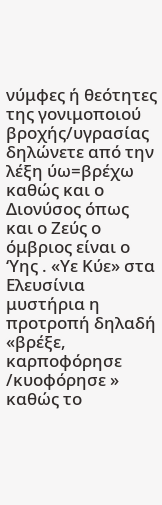νύμφες ή θεότητες της γονιμοποιού βροχής/υγρασίας δηλώνετε από την λέξη ύω=βρέχω καθώς και ο Διονύσος όπως και ο Ζεύς ο όμβριος είναι ο ‘Υης . «Υε Κύε» στα Ελευσίνια μυστήρια η προτροπή δηλαδή «βρέξε, καρποφόρησε /κυοφόρησε » καθώς το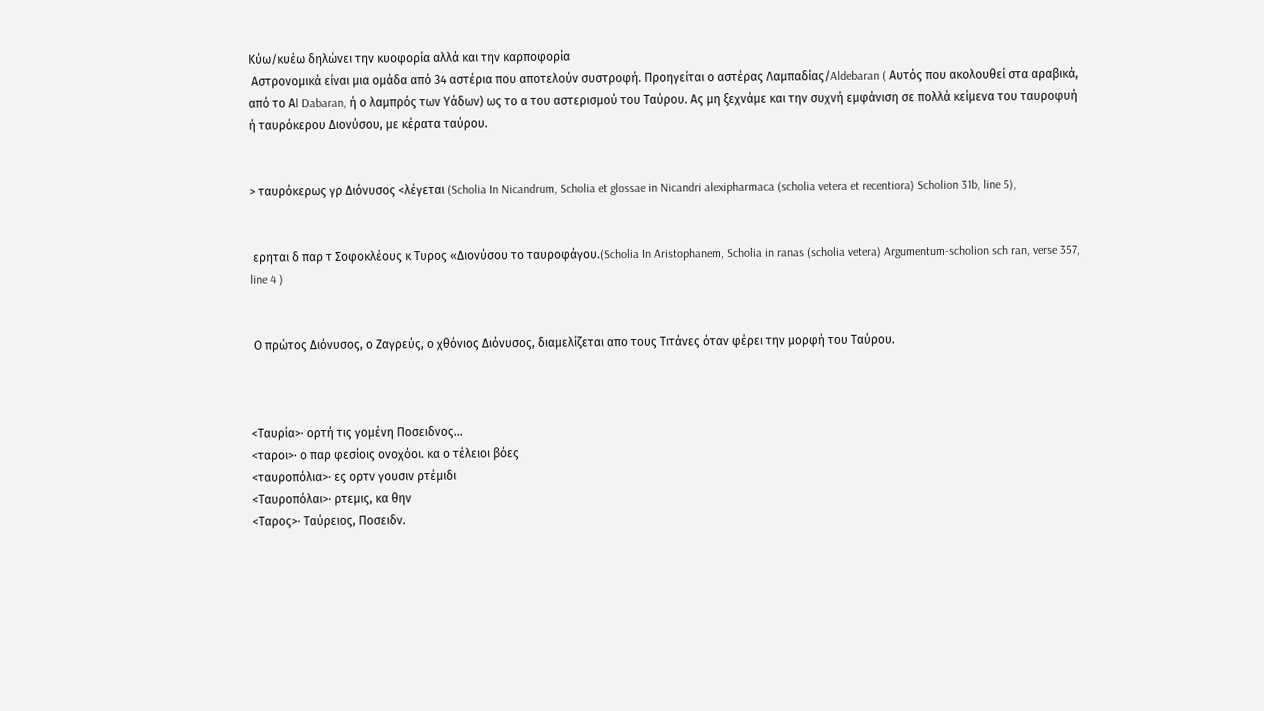Κύω/κυέω δηλώνει την κυοφορία αλλά και την καρποφορία
 Αστρονομικά είναι μια ομάδα από 34 αστέρια που αποτελούν συστροφή. Προηγείται ο αστέρας Λαμπαδίας/Aldebaran ( Αυτός που ακολουθεί στα αραβικά, από το Αl Dabaran, ή ο λαμπρός των Υάδων) ως το α του αστερισμού του Ταύρου. Ας μη ξεχνάμε και την συχνή εμφάνιση σε πολλά κείμενα του ταυροφυή ή ταυρόκερου Διονύσου, με κέρατα ταύρου.


> ταυρόκερως γρ Διόνυσος <λέγεται (Scholia In Nicandrum, Scholia et glossae in Nicandri alexipharmaca (scholia vetera et recentiora) Scholion 31b, line 5),


 ερηται δ παρ τ Σοφοκλέους κ Τυρος «Διονύσου το ταυροφάγου.(Scholia In Aristophanem, Scholia in ranas (scholia vetera) Argumentum-scholion sch ran, verse 357, line 4 )


 Ο πρώτος Διόνυσος, ο Ζαγρεύς, ο χθόνιος Διόνυσος, διαμελίζεται απο τους Τιτάνες όταν φέρει την μορφή του Ταύρου.



<Ταυρία>· ορτή τις γομένη Ποσειδνος...
<ταροι>· ο παρ φεσίοις ονοχόοι. κα ο τέλειοι βόες
<ταυροπόλια>· ες ορτν γουσιν ρτέμιδι
<Ταυροπόλαι>· ρτεμις, κα θην
<Ταρος>· Ταύρειος, Ποσειδν.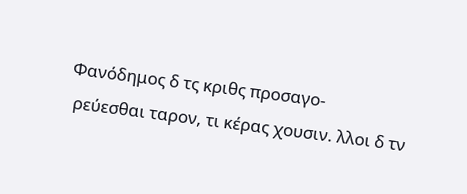Φανόδημος δ τς κριθς προσαγο-
 ρεύεσθαι ταρον, τι κέρας χουσιν. λλοι δ τν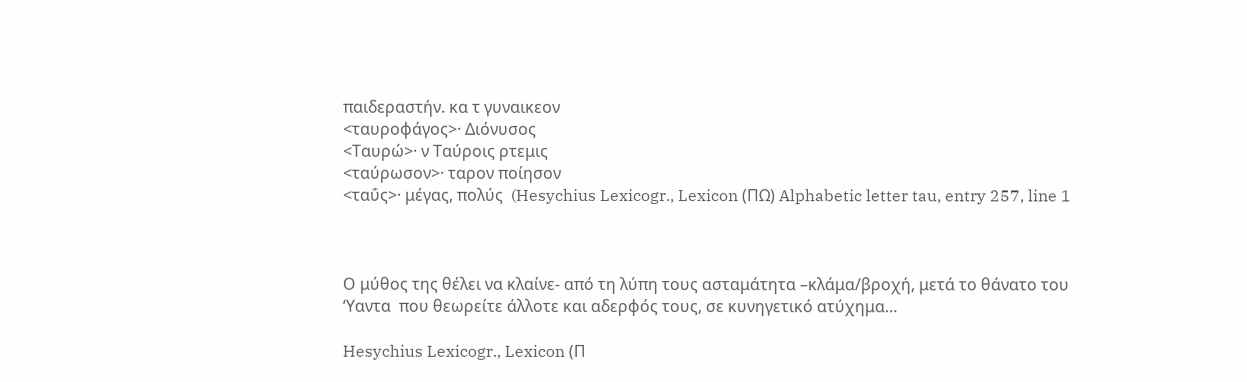παιδεραστήν. κα τ γυναικεον
<ταυροφάγος>· Διόνυσος
<Ταυρώ>· ν Ταύροις ρτεμις
<ταύρωσον>· ταρον ποίησον
<ταΰς>· μέγας, πολύς  (Hesychius Lexicogr., Lexicon (ΠΩ) Alphabetic letter tau, entry 257, line 1



Ο μύθος της θέλει να κλαίνε- από τη λύπη τους ασταμάτητα –κλάμα/βροχή, μετά το θάνατο του ‘Υαντα  που θεωρείτε άλλοτε και αδερφός τους, σε κυνηγετικό ατύχημα…

Hesychius Lexicogr., Lexicon (Π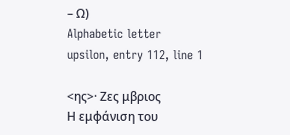– Ω)
Alphabetic letter upsilon, entry 112, line 1

<ης>· Ζες μβριος
Η εμφάνιση του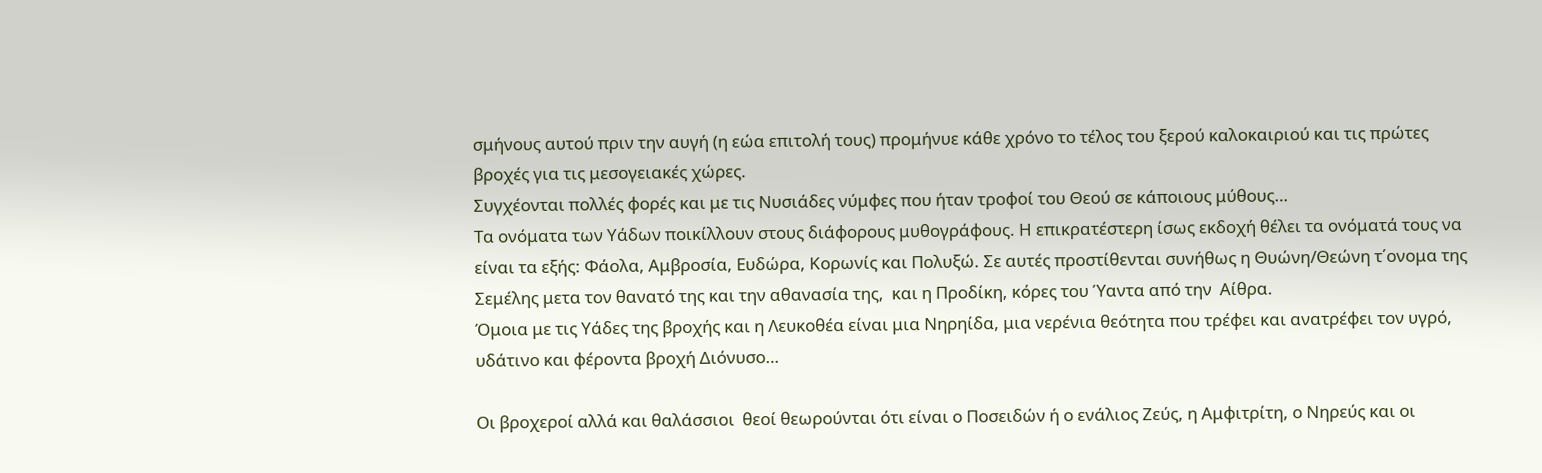σμήνους αυτού πριν την αυγή (η εώα επιτολή τους) προμήνυε κάθε χρόνο το τέλος του ξερού καλοκαιριού και τις πρώτες βροχές για τις μεσογειακές χώρες.
Συγχέονται πολλές φορές και με τις Νυσιάδες νύμφες που ήταν τροφοί του Θεού σε κάποιους μύθους…
Τα ονόματα των Υάδων ποικίλλουν στους διάφορους μυθογράφους. Η επικρατέστερη ίσως εκδοχή θέλει τα ονόματά τους να είναι τα εξής: Φάολα, Αμβροσία, Ευδώρα, Κορωνίς και Πολυξώ. Σε αυτές προστίθενται συνήθως η Θυώνη/Θεώνη τ΄ονομα της Σεμέλης μετα τον θανατό της και την αθανασία της,  και η Προδίκη, κόρες του Ύαντα από την  Αίθρα.
Όμοια με τις Υάδες της βροχής και η Λευκοθέα είναι μια Νηρηίδα, μια νερένια θεότητα που τρέφει και ανατρέφει τον υγρό, υδάτινο και φέροντα βροχή Διόνυσο…

Οι βροχεροί αλλά και θαλάσσιοι  θεοί θεωρούνται ότι είναι ο Ποσειδών ή ο ενάλιος Ζεύς, η Αμφιτρίτη, ο Νηρεύς και οι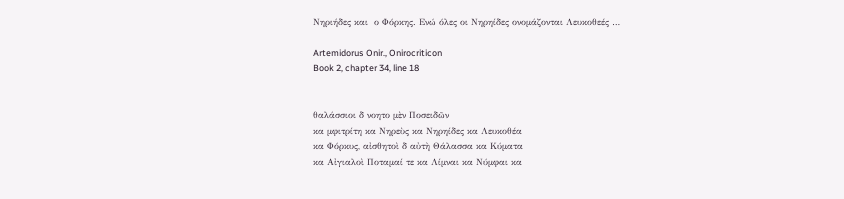Νηριήδες και  ο Φόρκης. Ενώ όλες οι Νηρηίδες ονομάζονται Λευκοθεές …

Artemidorus Onir., Onirocriticon
Book 2, chapter 34, line 18


θαλάσσιοι δ νοητο μὲν Ποσειδῶν
κα μφιτρίτη κα Νηρεὺς κα Νηρηίδες κα Λευκοθέα
κα Φόρκυς, αἰσθητοὶ δ αὐτὴ Θάλασσα κα Κύματα
κα Αἰγιαλοὶ Ποταμαί τε κα Λίμναι κα Νύμφαι κα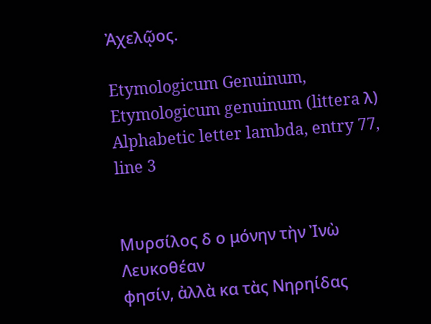Ἀχελῷος.

Etymologicum Genuinum, Etymologicum genuinum (littera λ)
Alphabetic letter lambda, entry 77, line 3


Μυρσίλος δ ο μόνην τὴν Ἰνὼ Λευκοθέαν
φησίν, ἀλλὰ κα τὰς Νηρηίδας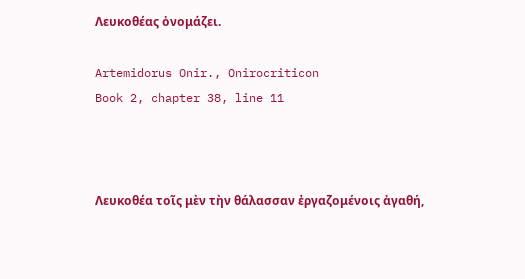Λευκοθέας ὀνομάζει.

Artemidorus Onir., Onirocriticon
Book 2, chapter 38, line 11



Λευκοθέα τοῖς μὲν τὴν θάλασσαν ἐργαζομένοις ἀγαθή,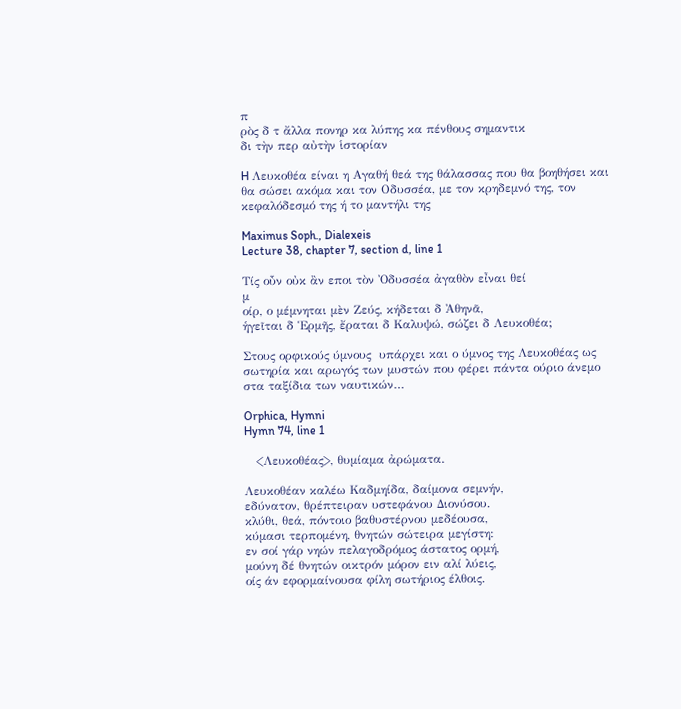π
ρὸς δ τ ἄλλα πονηρ κα λύπης κα πένθους σημαντικ
δι τὴν περ αὐτὴν ἱστορίαν

H Λευκοθέα είναι η Αγαθή θεά της θάλασσας που θα βοηθήσει και θα σώσει ακόμα και τον Οδυσσέα, με τον κρηδεμνό της, τον κεφαλόδεσμό της ή το μαντήλι της

Maximus Soph., Dialexeis
Lecture 38, chapter 7, section d, line 1

Τίς οὖν οὐκ ἂν εποι τὸν Ὀδυσσέα ἀγαθὸν εἶναι θεί
μ
οίρ, ο μέμνηται μὲν Ζεύς, κήδεται δ Ἀθηνᾶ,
ἡγεῖται δ Ἑρμῆς, ἔραται δ Καλυψώ, σώζει δ Λευκοθέα;

Στους ορφικούς ύμνους  υπάρχει και ο ύμνος της Λευκοθέας ως σωτηρία και αρωγός των μυστών που φέρει πάντα ούριο άνεμο στα ταξίδια των ναυτικών…

Orphica, Hymni
Hymn 74, line 1

   <Λευκοθέας>, θυμίαμα ἀρώματα.

Λευκοθέαν καλέω Καδμηίδα, δαίμονα σεμνήν,
εδύνατον, θρέπτειραν υστεφάνου Διονύσου.
κλύθι, θεά, πόντοιο βαθυστέρνου μεδέουσα,
κύμασι τερπομένη, θνητών σώτειρα μεγίστη:
εν σοί γάρ νηών πελαγοδρόμος άστατος ορμή,
μούνη δέ θνητών οικτρόν μόρον ειν αλί λύεις,
οίς άν εφορμαίνουσα φίλη σωτήριος έλθοις.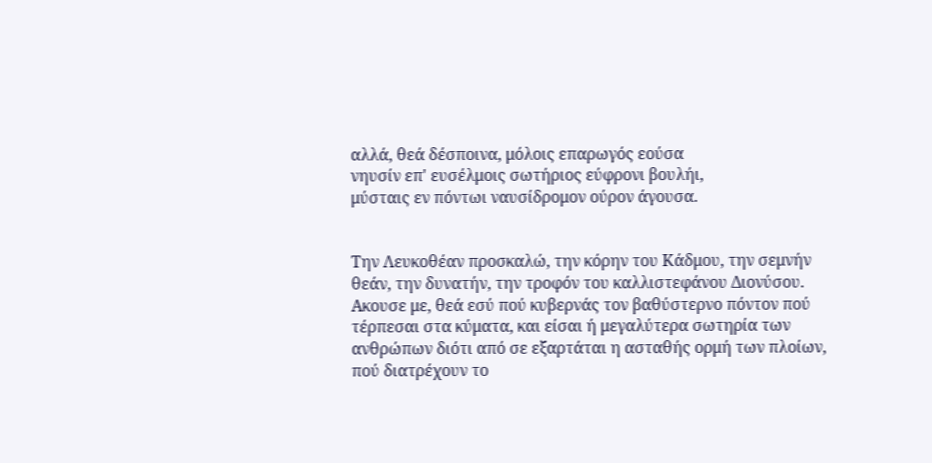αλλά, θεά δέσποινα, μόλοις επαρωγός εούσα
νηυσίν επ' ευσέλμοις σωτήριος εύφρονι βουλήι,
μύσταις εν πόντωι ναυσίδρομον ούρον άγουσα.


Την Λευκοθέαν προσκαλώ, την κόρην του Κάδμου, την σεμνήν
θεάν, την δυνατήν, την τροφόν του καλλιστεφάνου Διονύσου.
Ακουσε με, θεά εσύ πού κυβερνάς τον βαθύστερνο πόντον πού
τέρπεσαι στα κύματα, και είσαι ή μεγαλύτερα σωτηρία των
ανθρώπων διότι από σε εξαρτάται η ασταθής ορμή των πλοίων,
πού διατρέχουν το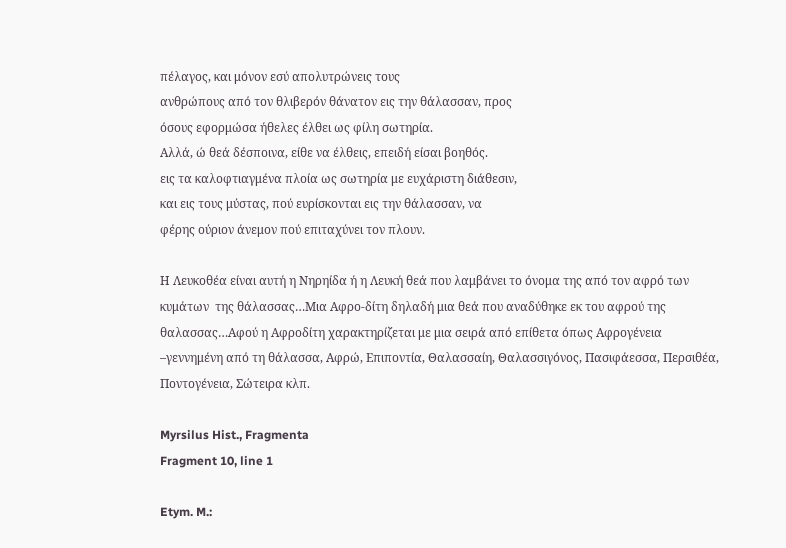πέλαγος, και μόνον εσύ απολυτρώνεις τους
ανθρώπους από τον θλιβερόν θάνατον εις την θάλασσαν, προς
όσους εφορμώσα ήθελες έλθει ως φίλη σωτηρία.
Αλλά, ώ θεά δέσποινα, είθε να έλθεις, επειδή είσαι βοηθός.
εις τα καλοφτιαγμένα πλοία ως σωτηρία με ευχάριστη διάθεσιν,
και εις τους μύστας, πού ευρίσκονται εις την θάλασσαν, να
φέρης ούριον άνεμον πού επιταχύνει τον πλουν.

Η Λευκοθέα είναι αυτή η Νηρηίδα ή η Λευκή θεά που λαμβάνει το όνομα της από τον αφρό των κυμάτων  της θάλασσας…Μια Αφρο-δίτη δηλαδή μια θεά που αναδύθηκε εκ του αφρού της θαλασσας…Αφού η Αφροδίτη χαρακτηρίζεται με μια σειρά από επίθετα όπως Αφρογένεια –γεννημένη από τη θάλασσα, Αφρώ, Επιποντία, Θαλασσαίη, Θαλασσιγόνος, Πασιφάεσσα, Περσιθέα, Ποντογένεια, Σώτειρα κλπ.

Myrsilus Hist., Fragmenta
Fragment 10, line 1

Etym. M.: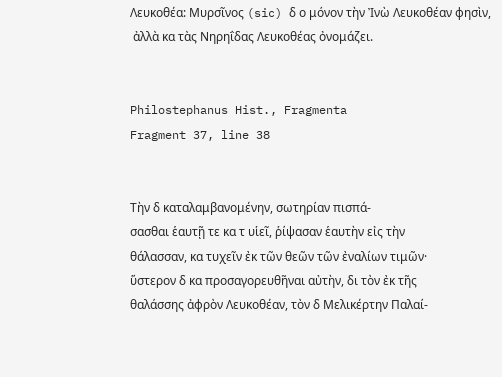Λευκοθέα: Μυρσῖνος (sic) δ ο μόνον τὴν Ἰνὼ Λευκοθέαν φησὶν,
 ἀλλὰ κα τὰς Νηρηΐδας Λευκοθέας ὀνομάζει.


Philostephanus Hist., Fragmenta
Fragment 37, line 38


Τὴν δ καταλαμβανομένην, σωτηρίαν πισπά-
σασθαι ἑαυτῇ τε κα τ υἱεῖ, ῥίψασαν ἑαυτὴν εἰς τὴν
θάλασσαν, κα τυχεῖν ἐκ τῶν θεῶν τῶν ἐναλίων τιμῶν·
ὕστερον δ κα προσαγορευθῆναι αὐτὴν, δι τὸν ἐκ τῆς
θαλάσσης ἀφρὸν Λευκοθέαν, τὸν δ Μελικέρτην Παλαί-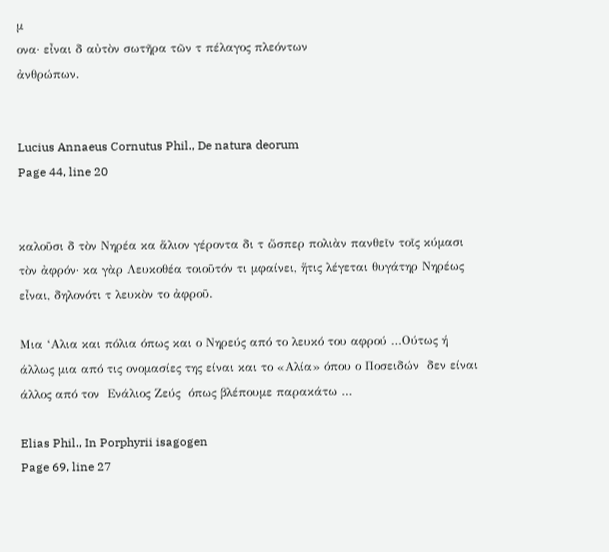μ
ονα· εἶναι δ αὐτὸν σωτῆρα τῶν τ πέλαγος πλεόντων
ἀνθρώπων.


Lucius Annaeus Cornutus Phil., De natura deorum
Page 44, line 20


καλοῦσι δ τὸν Νηρέα κα ἅλιον γέροντα δι τ ὥσπερ πολιὰν πανθεῖν τοῖς κύμασι τὸν ἀφρόν· κα γὰρ Λευκοθέα τοιοῦτόν τι μφαίνει, ἥτις λέγεται θυγάτηρ Νηρέως εἶναι, δηλονότι τ λευκὸν το ἀφροῦ.

Μια ‘Αλια και πόλια όπως και ο Νηρεύς από το λευκό του αφρού …Ούτως ή άλλως μια από τις ονομασίες της είναι και το «Αλία» όπου ο Ποσειδών  δεν είναι άλλος από τον  Ενάλιος Ζεύς  όπως βλέπουμε παρακάτω …

Elias Phil., In Porphyrii isagogen
Page 69, line 27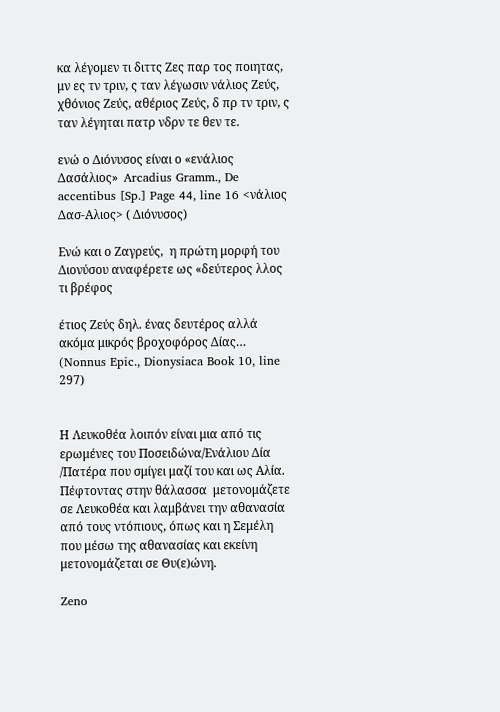κα λέγομεν τι διττς Ζες παρ τος ποιητας, μν ες τν τριν, ς ταν λέγωσιν νάλιος Ζεύς, χθόνιος Ζεύς, αθέριος Ζεύς, δ πρ τν τριν, ς ταν λέγηται πατρ νδρν τε θεν τε.

ενώ ο Διόνυσος είναι ο «ενάλιος Δασάλιος»  Arcadius Gramm., De accentibus [Sp.] Page 44, line 16 <νάλιος Δασ-Αλιος> ( Διόνυσος)

Ενώ και ο Ζαγρεύς,  η πρώτη μορφή του Διονύσου αναφέρετε ως «δεύτερος λλος τι βρέφος

έτιος Ζεύς δηλ. ένας δευτέρος αλλά ακόμα μικρός βροχοφόρος Δίας… (Nonnus Epic., Dionysiaca Book 10, line 297)


Η Λευκοθέα λοιπόν είναι μια από τις ερωμένες του Ποσειδώνα/Ενάλιου Δία /Πατέρα που σμίγει μαζί του και ως Αλία. Πέφτοντας στην θάλασσα  μετονομάζετε σε Λευκοθέα και λαμβάνει την αθανασία από τους ντόπιους, όπως και η Σεμέλη που μέσω της αθανασίας και εκείνη μετονομάζεται σε Θυ(ε)ώνη.

Zeno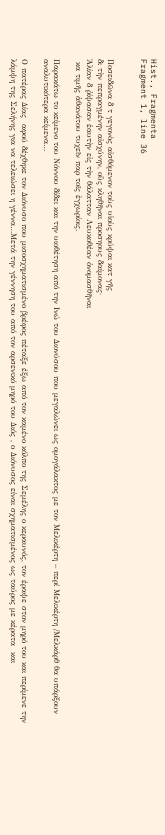Hist., Fragmenta
Fragment 1, line 36


Ποσειδῶνα δ τ γεγονὸς αἰσθόμενον τοὺς υἱοὺς κρύψαι κατ γῆς
δι τὴν πεπραγμένην αἰσχύνην, οὓς κληθῆναι προσηους δαίμονας·
Ἁλίαν δ ῥίψασαν ἑαυτὴν εἰς τὴν θάλατταν Λευκοθέαν ὀνομασθῆναι
 κα τιμῆς ἀθανάτου τυχεῖν παρ τοῖς ἐγχωρίοις.

Παρακάτω το κείμενο του Νόννου δίδει και την υιοθέτηση από την Ινώ του Διονύσου που μεγαλώνει ως ομογάλακτος με τον Μελικέρτη – περί Μελικέρτη /Μελκάρθ θα υπάρξουν αναλυτικότερα κείμενα…

Ο πατέρας Δίας  αφού δέχθηκε τον Διόνυσο που μισοσχηματισμένο βρέφος πέταξε έξω από τον καμένο κόλπο της Σεμέλης ο κεραυνός, τον έραψε στον μηρό του και περίμενε την λάμψη της Σελήνης για να τελειώσει η γέννα…Μετά την γέννηση του από τον αρσενικό μηρό του Διός , ο Διόνυσος είναι σχηματισμένος ως ταύρος με κέρατα  και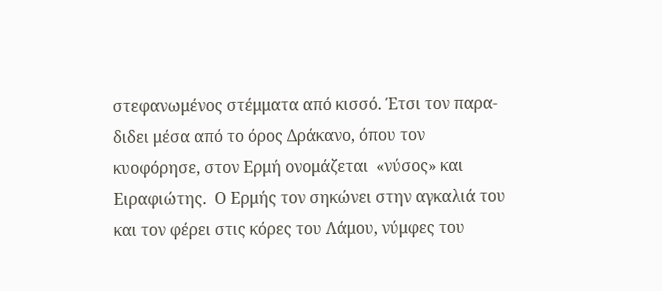στεφανωμένος στέμματα από κισσό. Έτσι τον παρα-διδει μέσα από το όρος Δράκανο, όπου τον κυοφόρησε, στον Ερμή ονομάζεται  «νύσος» και  Ειραφιώτης.  Ο Ερμής τον σηκώνει στην αγκαλιά του και τον φέρει στις κόρες του Λάμου, νύμφες του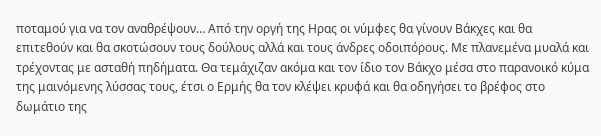ποταμού για να τον αναθρέψουν… Από την οργή της Ηρας οι νύμφες θα γίνουν Βάκχες και θα επιτεθούν και θα σκοτώσουν τους δούλους αλλά και τους άνδρες οδοιπόρους. Με πλανεμένα μυαλά και  τρέχοντας με ασταθή πηδήματα. Θα τεμάχιζαν ακόμα και τον ίδιο τον Βάκχο μέσα στο παρανοικό κύμα της μαινόμενης λύσσας τους, έτσι ο Ερμής θα τον κλέψει κρυφά και θα οδηγήσει το βρέφος στο δωμάτιο της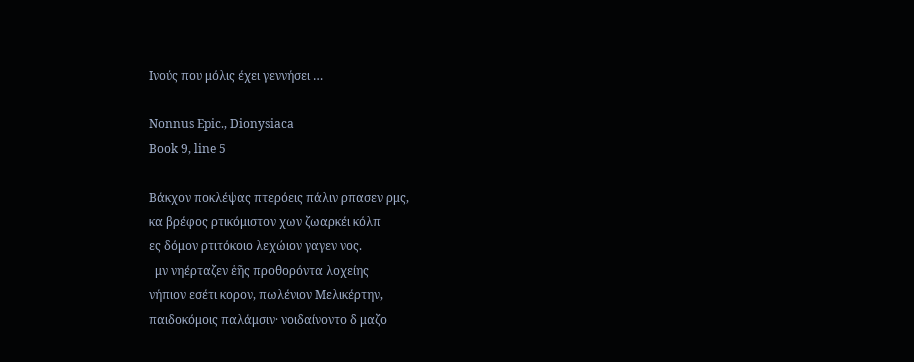Ινούς που μόλις έχει γεννήσει …

Nonnus Epic., Dionysiaca
Book 9, line 5

Βάκχον ποκλέψας πτερόεις πάλιν ρπασεν ρμς,
κα βρέφος ρτικόμιστον χων ζωαρκέι κόλπ
ες δόμον ρτιτόκοιο λεχώιον γαγεν νος.
  μν νηέρταζεν ἑῆς προθορόντα λοχείης
νήπιον εσέτι κορον, πωλένιον Μελικέρτην,
παιδοκόμοις παλάμσιν· νοιδαίνοντο δ μαζο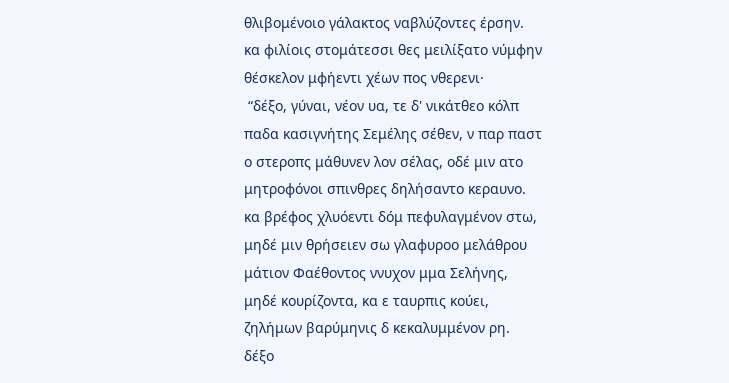θλιβομένοιο γάλακτος ναβλύζοντες έρσην.
κα φιλίοις στομάτεσσι θες μειλίξατο νύμφην
θέσκελον μφήεντι χέων πος νθερενι·
 “δέξο, γύναι, νέον υα, τε δ' νικάτθεο κόλπ
παδα κασιγνήτης Σεμέλης σέθεν, ν παρ παστ
ο στεροπς μάθυνεν λον σέλας, οδέ μιν ατο
μητροφόνοι σπινθρες δηλήσαντο κεραυνο.
κα βρέφος χλυόεντι δόμ πεφυλαγμένον στω,
μηδέ μιν θρήσειεν σω γλαφυροο μελάθρου
μάτιον Φαέθοντος ννυχον μμα Σελήνης,
μηδέ κουρίζοντα, κα ε ταυρπις κούει,
ζηλήμων βαρύμηνις δ κεκαλυμμένον ρη.
δέξο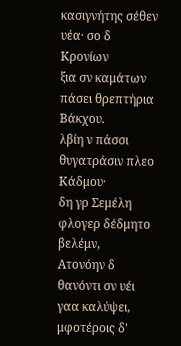κασιγνήτης σέθεν υέα· σο δ Κρονίων
ξια σν καμάτων πάσει θρεπτήρια Βάκχου.
λβίη ν πάσσι θυγατράσιν πλεο Κάδμου·
δη γρ Σεμέλη φλογερ δέδμητο βελέμν,
Ατονόην δ θανόντι σν υέι γαα καλύψει,
μφοτέροις δ'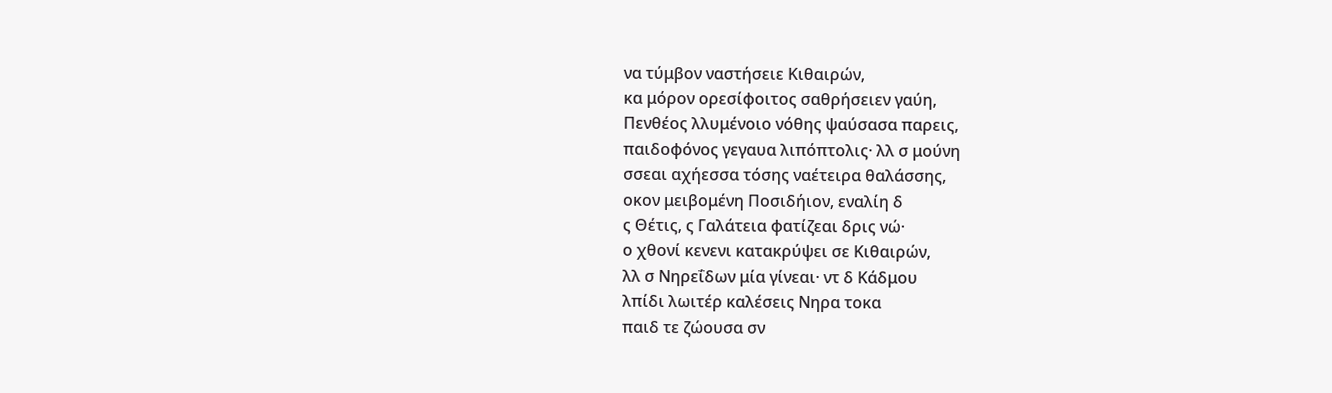να τύμβον ναστήσειε Κιθαιρών,
κα μόρον ορεσίφοιτος σαθρήσειεν γαύη,
Πενθέος λλυμένοιο νόθης ψαύσασα παρεις,
παιδοφόνος γεγαυα λιπόπτολις· λλ σ μούνη
σσεαι αχήεσσα τόσης ναέτειρα θαλάσσης,
οκον μειβομένη Ποσιδήιον, εναλίη δ
ς Θέτις, ς Γαλάτεια φατίζεαι δρις νώ·
ο χθονί κενενι κατακρύψει σε Κιθαιρών,
λλ σ Νηρεΐδων μία γίνεαι· ντ δ Κάδμου
λπίδι λωιτέρ καλέσεις Νηρα τοκα
παιδ τε ζώουσα σν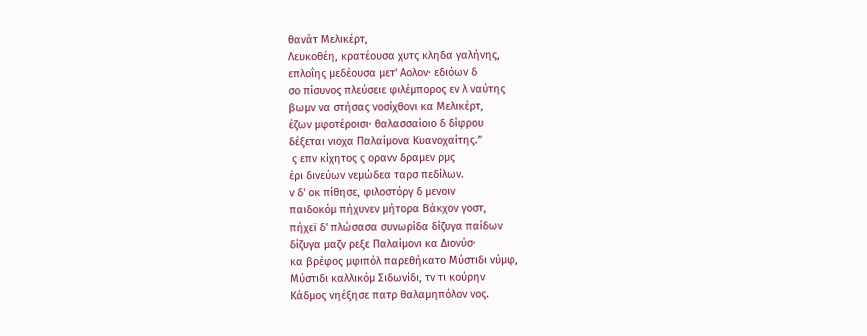θανάτ Μελικέρτ,
Λευκοθέη, κρατέουσα χυτς κληδα γαλήνης,
επλοΐης μεδέουσα μετ' Αολον· εδιόων δ
σο πίσυνος πλεύσειε φιλέμπορος εν λ ναύτης
βωμν να στήσας νοσίχθονι κα Μελικέρτ,
έζων μφοτέροισι· θαλασσαίοιο δ δίφρου
δέξεται νιοχα Παλαίμονα Κυανοχαίτης.”
 ς επν κίχητος ς ορανν δραμεν ρμς
έρι δινεύων νεμώδεα ταρσ πεδίλων.
ν δ' οκ πίθησε, φιλοστόργ δ μενοιν
παιδοκόμ πήχυνεν μήτορα Βάκχον γοστ,
πήχεϊ δ' πλώσασα συνωρίδα δίζυγα παίδων
δίζυγα μαζν ρεξε Παλαίμονι κα Διονύσ·
κα βρέφος μφιπόλ παρεθήκατο Μύστιδι νύμφ,
Μύστιδι καλλικόμ Σιδωνίδι, τν τι κούρην
Κάδμος νηέξησε πατρ θαλαμηπόλον νος.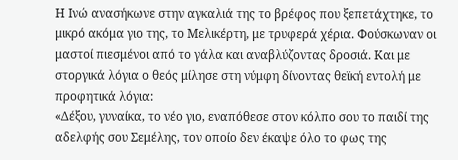Η Ινώ ανασήκωνε στην αγκαλιά της το βρέφος που ξεπετάχτηκε, το μικρό ακόμα γιο της, το Μελικέρτη, με τρυφερά χέρια. Φούσκωναν οι μαστοί πιεσμένοι από το γάλα και αναβλύζοντας δροσιά. Και με στοργικά λόγια ο θεός μίλησε στη νύμφη δίνοντας θεϊκή εντολή με προφητικά λόγια:
«Δέξου, γυναίκα, το νέο γιο, εναπόθεσε στον κόλπο σου το παιδί της αδελφής σου Σεμέλης, τον οποίο δεν έκαψε όλο το φως της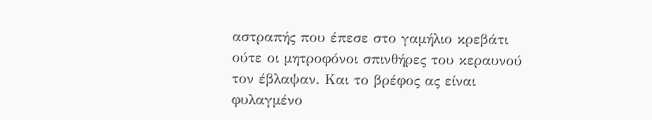αστραπής που έπεσε στο γαμήλιο κρεβάτι ούτε οι μητροφόνοι σπινθήρες του κεραυνού τον έβλαψαν. Και το βρέφος ας είναι φυλαγμένο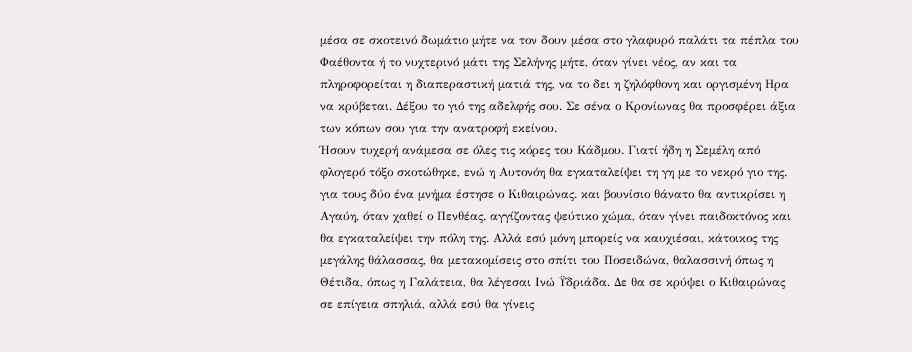μέσα σε σκοτεινό δωμάτιο μήτε να τον δουν μέσα στο γλαφυρό παλάτι τα πέπλα του Φαέθοντα ή το νυχτερινό μάτι της Σελήνης μήτε, όταν γίνει νέος, αν και τα πληροφορείται η διαπεραστική ματιά της, να το δει η ζηλόφθονη και οργισμένη Ηρα να κρύβεται. Δέξου το γιό της αδελφής σου. Σε σένα ο Κρονίωνας θα προσφέρει άξια των κόπων σου για την ανατροφή εκείνου.
Ήσουν τυχερή ανάμεσα σε όλες τις κόρες του Κάδμου. Γιατί ήδη η Σεμέλη από φλογερό τόξο σκοτώθηκε, ενώ η Αυτονόη θα εγκαταλείψει τη γη με το νεκρό γιο της. για τους δύο ένα μνήμα έστησε ο Κιθαιρώνας. και βουνίσιο θάνατο θα αντικρίσει η Αγαύη, όταν χαθεί ο Πενθέας. αγγίζοντας ψεύτικο χώμα, όταν γίνει παιδοκτόνος και θα εγκαταλείψει την πόλη της. Αλλά εσύ μόνη μπορείς να καυχιέσαι, κάτοικος της μεγάλης θάλασσας, θα μετακομίσεις στο σπίτι του Ποσειδώνα, θαλασσινή όπως η Θέτιδα, όπως η Γαλάτεια, θα λέγεσαι Ινώ Ϋδριάδα. Δε θα σε κρύψει ο Κιθαιρώνας σε επίγεια σπηλιά, αλλά εσύ θα γίνεις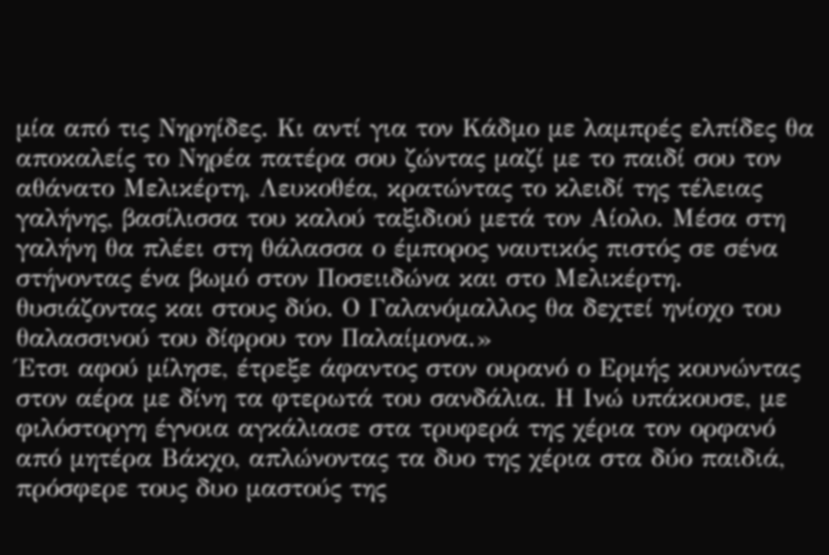μία από τις Νηρηίδες. Κι αντί για τον Κάδμο με λαμπρές ελπίδες θα αποκαλείς το Νηρέα πατέρα σου ζώντας μαζί με το παιδί σου τον αθάνατο Μελικέρτη, Λευκοθέα, κρατώντας το κλειδί της τέλειας γαλήνης, βασίλισσα του καλού ταξιδιού μετά τον Αίολο. Μέσα στη γαλήνη θα πλέει στη θάλασσα ο έμπορος ναυτικός πιστός σε σένα στήνοντας ένα βωμό στον Ποσειιδώνα και στο Μελικέρτη. θυσιάζοντας και στους δύο. Ο Γαλανόμαλλος θα δεχτεί ηνίοχο του θαλασσινού του δίφρου τον Παλαίμονα.»
Έτσι αφού μίλησε, έτρεξε άφαντος στον ουρανό ο Ερμής κουνώντας στον αέρα με δίνη τα φτερωτά του σανδάλια. Η Ινώ υπάκουσε, με φιλόστοργη έγνοια αγκάλιασε στα τρυφερά της χέρια τον ορφανό από μητέρα Βάκχο, απλώνοντας τα δυο της χέρια στα δύο παιδιά, πρόσφερε τους δυο μαστούς της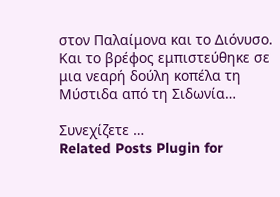στον Παλαίμονα και το Διόνυσο.
Και το βρέφος εμπιστεύθηκε σε μια νεαρή δούλη κοπέλα τη Μύστιδα από τη Σιδωνία…

Συνεχίζετε …
Related Posts Plugin for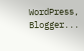WordPress, Blogger...